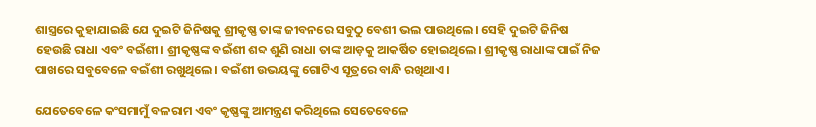ଶାସ୍ତ୍ରରେ କୁହାଯାଇଛି ଯେ ଦୁଇଟି ଜିନିଷକୁ ଶ୍ରୀକୃଷ୍ଣ ତାଙ୍କ ଜୀବନରେ ସବୁଠୁ ବେଶୀ ଭଲ ପାଉଥିଲେ। ସେହି ଦୁଇଟି ଜିନିଷ ହେଉଛି ରାଧା ଏବଂ ବଇଁଶୀ। ଶ୍ରୀକୃଷ୍ଣଙ୍କ ବଇଁଶୀ ଶବ୍ଦ ଶୁଣି ରାଧା ତାଙ୍କ ଆଡ଼କୁ ଆକର୍ଷିତ ହୋଇଥିଲେ। ଶ୍ରୀକୃଷ୍ଣ ରାଧାଙ୍କ ପାଇଁ ନିଜ ପାଖରେ ସବୁବେଳେ ବଇଁଶୀ ରଖୁଥିଲେ। ବଇଁଶୀ ଉଭୟଙ୍କୁ ଗୋଟିଏ ସୂତ୍ରରେ ବାନ୍ଧି ରଖିଥାଏ।

ଯେତେବେଳେ କଂସମାମୁଁ ବଳରାମ ଏବଂ କୃଷ୍ଣଙ୍କୁ ଆମନ୍ତ୍ରଣ କରିଥିଲେ ସେତେବେଳେ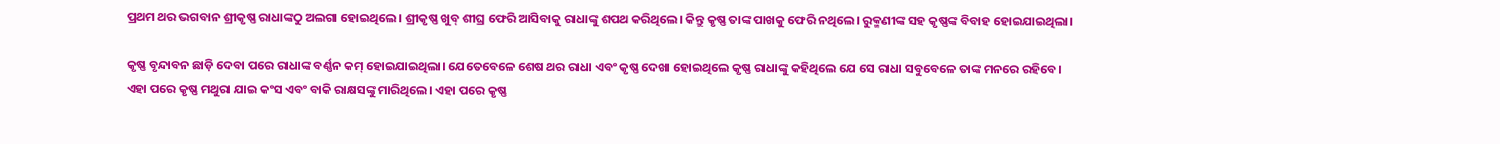ପ୍ରଥମ ଥର ଭଗବାନ ଶ୍ରୀକୃଷ୍ଣ ରାଧାଙ୍କଠୁ ଅଲଗା ହୋଇଥିଲେ। ଶ୍ରୀକୃଷ୍ଣ ଖୁବ୍ ଶୀଘ୍ର ଫେରି ଆସିବାକୁ ରାଧାଙ୍କୁ ଶପଥ କରିଥିଲେ। କିନ୍ତୁ କୃଷ୍ଣ ତାଙ୍କ ପାଖକୁ ଫେରି ନଥିଲେ। ରୁକ୍ମଣୀଙ୍କ ସହ କୃଷ୍ଣଙ୍କ ବିବାହ ହୋଇଯାଇଥିଲା।

କୃଷ୍ଣ ବୃନ୍ଦାବନ ଛାଡ଼ି ଦେବା ପରେ ରାଧାଙ୍କ ବର୍ଣ୍ଣନ କମ୍ ହୋଇଯାଇଥିଲା। ଯେତେବେଳେ ଶେଷ ଥର ରାଧା ଏବଂ କୃଷ୍ଣ ଦେଖା ହୋଇଥିଲେ କୃଷ୍ଣ ରାଧାଙ୍କୁ କହିଥିଲେ ଯେ ସେ ରାଧା ସବୁବେଳେ ତାଙ୍କ ମନରେ ରହିବେ। ଏହା ପରେ କୃଷ୍ଣ ମଥୁରା ଯାଇ କଂସ ଏବଂ ବାକି ରାକ୍ଷସଙ୍କୁ ମାରିଥିଲେ। ଏହା ପରେ କୃଷ୍ଣ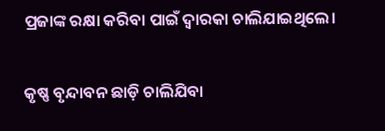ପ୍ରଜାଙ୍କ ରକ୍ଷା କରିବା ପାଇଁ ଦ୍ବାରକା ଚାଲିଯାଇଥିଲେ।

କୃଷ୍ଣ ବୃନ୍ଦାବନ ଛାଡ଼ି ଚାଲିଯିବା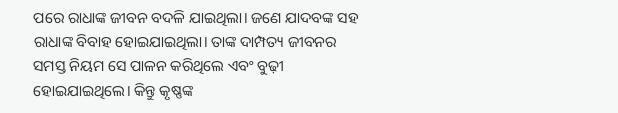ପରେ ରାଧାଙ୍କ ଜୀବନ ବଦଳି ଯାଇଥିଲା। ଜଣେ ଯାଦବଙ୍କ ସହ ରାଧାଙ୍କ ବିବାହ ହୋଇଯାଇଥିଲା। ତାଙ୍କ ଦାମ୍ପତ୍ୟ ଜୀବନର ସମସ୍ତ ନିୟମ ସେ ପାଳନ କରିଥିଲେ ଏବଂ ବୁଢ଼ୀ ହୋଇଯାଇଥିଲେ। କିନ୍ତୁ କୃଷ୍ଣଙ୍କ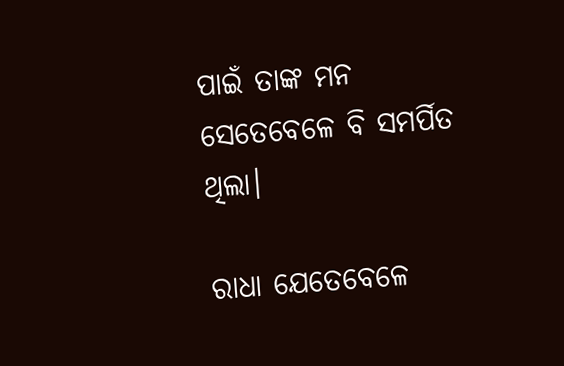ପାଇଁ ତାଙ୍କ ମନ ସେତେବେଳେ ବି ସମର୍ପିତ ଥିଲା।

ରାଧା ଯେତେବେଳେ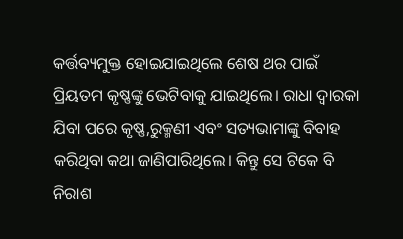କର୍ତ୍ତବ୍ୟମୁକ୍ତ ହୋଇଯାଇଥିଲେ ଶେଷ ଥର ପାଇଁ ପ୍ରିୟତମ କୃଷ୍ଣଙ୍କୁ ଭେଟିବାକୁ ଯାଇଥିଲେ। ରାଧା ଦ୍ବାରକା ଯିବା ପରେ କୃଷ୍ଣ,ରୁକ୍ମଣୀ ଏବଂ ସତ୍ୟଭାମାଙ୍କୁ ବିବାହ କରିଥିବା କଥା ଜାଣିପାରିଥିଲେ। କିନ୍ତୁ ସେ ଟିକେ ବି ନିରାଶ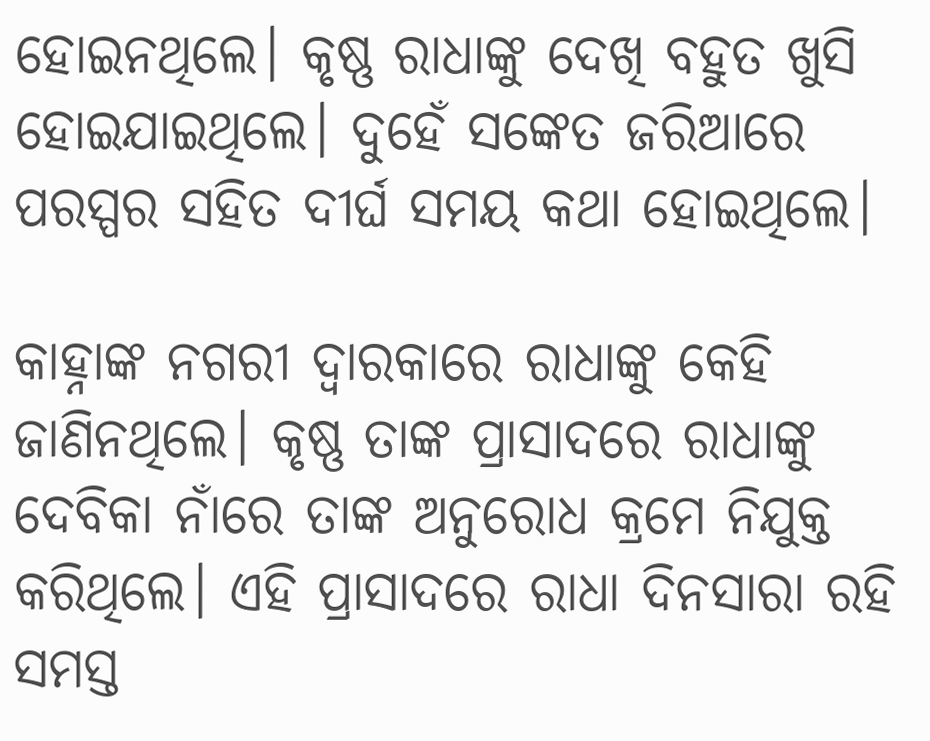ହୋଇନଥିଲେ। କୃଷ୍ଣ ରାଧାଙ୍କୁ ଦେଖି ବହୁତ ଖୁସି ହୋଇଯାଇଥିଲେ। ଦୁହେଁ ସଙ୍କେତ ଜରିଆରେ ପରସ୍ପର ସହିତ ଦୀର୍ଘ ସମୟ କଥା ହୋଇଥିଲେ।

କାହ୍ନାଙ୍କ ନଗରୀ ଦ୍ବାରକାରେ ରାଧାଙ୍କୁ କେହି ଜାଣିନଥିଲେ। କୃଷ୍ଣ ତାଙ୍କ ପ୍ରାସାଦରେ ରାଧାଙ୍କୁ ଦେବିକା ନାଁରେ ତାଙ୍କ ଅନୁରୋଧ କ୍ରମେ ନିଯୁକ୍ତ କରିଥିଲେ। ଏହି ପ୍ରାସାଦରେ ରାଧା ଦିନସାରା ରହି ସମସ୍ତ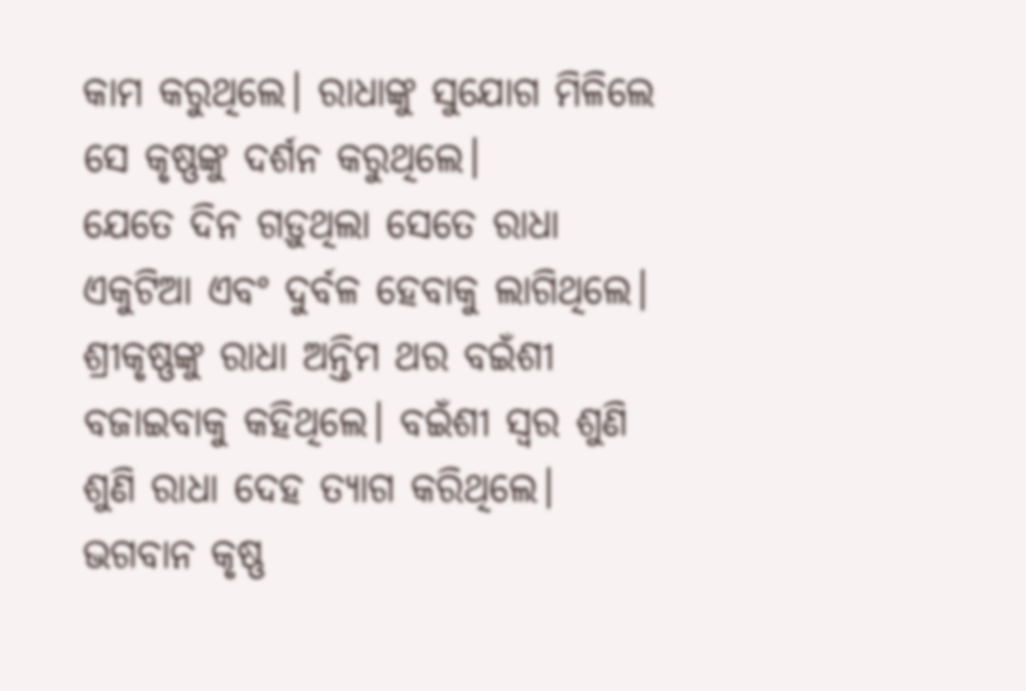କାମ କରୁଥିଲେ। ରାଧାଙ୍କୁ ସୁଯୋଗ ମିଳିଲେ ସେ କୃଷ୍ଣଙ୍କୁ ଦର୍ଶନ କରୁଥିଲେ।
ଯେତେ ଦିନ ଗଡ଼ୁଥିଲା ସେତେ ରାଧା ଏକୁଟିଆ ଏବଂ ଦୁର୍ବଳ ହେବାକୁ ଲାଗିଥିଲେ। ଶ୍ରୀକୃଷ୍ଣଙ୍କୁ ରାଧା ଅନ୍ତିମ ଥର ବଇଁଶୀ ବଜାଇବାକୁ କହିଥିଲେ। ବଇଁଶୀ ସ୍ବର ଶୁଣି ଶୁଣି ରାଧା ଦେହ ତ୍ୟାଗ କରିଥିଲେ। ଭଗବାନ କୃଷ୍ଣ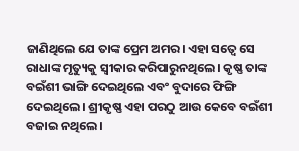ଜାଣିଥିଲେ ଯେ ତାଙ୍କ ପ୍ରେମ ଅମର। ଏହା ସତ୍ବେ ସେ ରାଧାଙ୍କ ମୃତ୍ୟୁକୁ ସ୍ବୀକାର କରିପାରୁନଥିଲେ। କୃଷ୍ଣ ତାଙ୍କ ବଇଁଶୀ ଭାଙ୍ଗି ଦେଇଥିଲେ ଏବଂ ବୁଦାରେ ଫିଙ୍ଗି ଦେଇଥିଲେ। ଶ୍ରୀକୃଷ୍ଣ ଏହା ପରଠୁ ଆଉ କେବେ ବଇଁଶୀ ବଜାଇ ନଥିଲେ।